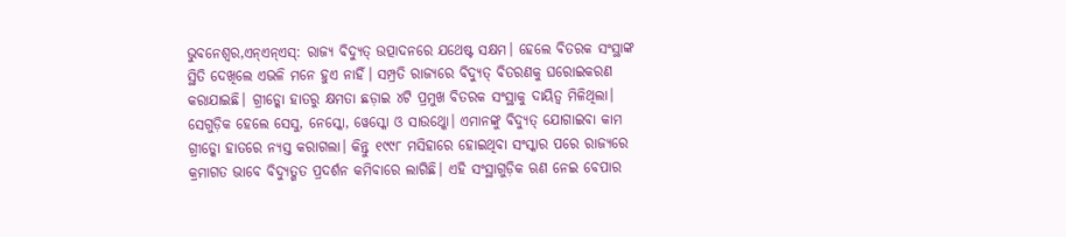ଭୁବନେଶ୍ୱର,ଏନ୍ଏନ୍ଏସ୍: ରାଜ୍ୟ ବିଦ୍ୟୁତ୍ ଉତ୍ପାଦନରେ ଯଥେଷ୍ଟ ସକ୍ଷମ। ହେଲେ ବିତରକ ସଂସ୍ଥାଙ୍କ ସ୍ଥିତି ଦେଖିଲେ ଏଭଳି ମନେ ହୁଏ ନାହିଁ। ସମ୍ପ୍ରତି ରାଜ୍ୟରେ ବିଦ୍ୟୁତ୍ ବିତରଣକୁ ଘରୋଇକରଣ କରାଯାଇଛି। ଗ୍ରୀଡ୍କୋ ହାତରୁ କ୍ଷମତା ଛଡ଼ାଇ ୪ଟି ପ୍ରମୁଖ ବିତରକ ସଂସ୍ଥାକୁ ଦାୟିତ୍ୱ ମିଳିଥିଲା। ସେଗୁଡ଼ିକ ହେଲେ ସେସୁ, ନେସ୍କୋ, ୱେସ୍କୋ ଓ ସାଉଥ୍କୋ। ଏମାନଙ୍କୁ ବିଦ୍ୟୁତ୍ ଯୋଗାଇବା କାମ ଗ୍ରୀଡ୍କୋ ହାତରେ ନ୍ୟସ୍ତ କରାଗଲା। କିନ୍ତୁ ୧୯୯୮ ମସିହାରେ ହୋଇଥିବା ସଂସ୍କାର ପରେ ରାଜ୍ୟରେ କ୍ରମାଗତ ଭାବେ ବିଦ୍ୟୁତ୍ଗତ ପ୍ରଦର୍ଶନ କମିବାରେ ଲାଗିଛି। ଏହି ସଂସ୍ଥାଗୁଡ଼ିକ ଋଣ ନେଇ ବେପାର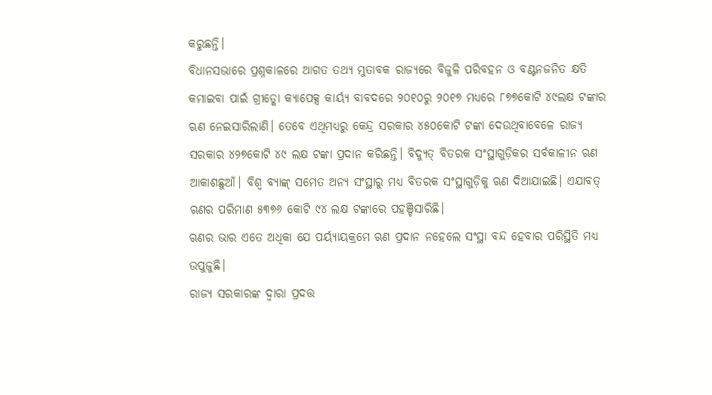କରୁଛନ୍ତି।
ବିଧାନସଭାରେ ପ୍ରଶ୍ନକାଳରେ ଆଗତ ତଥ୍ୟ ମୁତାବକ ରାଜ୍ୟରେ ବିଜୁଳି ପରିବହନ ଓ ବଣ୍ଟନଜନିତ କ୍ଷତି କମାଇବା ପାଇଁ ଗ୍ରୀଡ୍କୋ କ୍ୟାପେକ୍ସ କାର୍ୟ୍ୟ ବାବଦରେ ୨୦୧୦ରୁ ୨୦୧୭ ମଧ୍ୟରେ ୮୭୭କୋଟି ୪୯ଲକ୍ଷ ଟଙ୍କାର ଋଣ ନେଇସାରିଲାଣି। ତେବେ ଏଥିମଧ୍ୟରୁ କେନ୍ଦ୍ର ସରକାର ୪୫୦କୋଟି ଟଙ୍କା ଦେଉଥିବାବେଳେ ରାଜ୍ୟ ସରକାର ୪୨୭କୋଟି ୪୯ ଲକ୍ଷ ଟଙ୍କା ପ୍ରଦାନ କରିଛନ୍ତି। ବିଦ୍ୟୁତ୍ ବିତରକ ସଂସ୍ଥାଗୁଡ଼ିକର ସର୍ବକାଳୀନ ଋଣ ଆକାଶଛୁଆଁ। ବିଶ୍ୱ ବ୍ୟାଙ୍କ୍ ସମେତ ଅନ୍ୟ ସଂସ୍ଥାରୁ ମଧ୍ୟ ବିତରକ ସଂସ୍ଥାଗୁଡ଼ିକୁ ଋଣ ଦିଆଯାଇଛି। ଏଯାବତ୍ ଋଣର ପରିମାଣ ୫୩୭୬ କୋଟି ୯୪ ଲକ୍ଷ ଟଙ୍କାରେ ପହଞ୍ଚିସାରିଛି।
ଋଣର ଭାର ଏତେ ଅଧିକା ଯେ ପର୍ୟ୍ୟାୟକ୍ରମେ ଋଣ ପ୍ରଦାନ ନହେଲେ ସଂସ୍ଥା ବନ୍ଦ ହେବାର ପରିସ୍ଥିତି ମଧ୍ୟ ଉପୁଜୁଛି।
ରାଜ୍ୟ ସରକାରଙ୍କ ଦ୍ୱାରା ପ୍ରଦତ୍ତ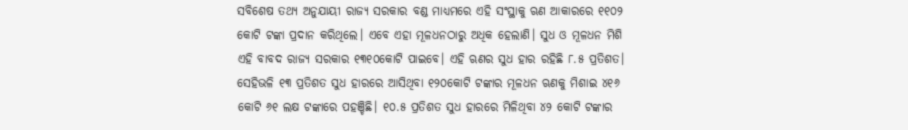ସବିଶେଷ ତଥ୍ୟ ଅନୁଯାୟୀ ରାଜ୍ୟ ସରକାର ବଣ୍ଡ ମାଧ୍ୟମରେ ଏହି ସଂସ୍ଥାକୁ ଋଣ ଆକାରରେ ୧୧୦୨ କୋଟି ଟଙ୍କା ପ୍ରଦାନ କରିଥିଲେ। ଏବେ ଏହା ମୂଳଧନଠାରୁ ଅଧିକ ହେଲାଣି। ସୁଧ ଓ ମୂଳଧନ ମିଶି ଏହି ବାବଦ ରାଜ୍ୟ ସରକାର ୧୩୧୦କୋଟି ପାଇବେ। ଏହି ଋଣର ସୁଧ ହାର ରହିଛି ୮.୫ ପ୍ରତିଶତ। ସେହିଭଳି ୧୩ ପ୍ରତିଶତ ସୁଧ ହାରରେ ଆସିଥିବା ୧୨୦କୋଟି ଟଙ୍କାର ମୂଳଧନ ଋଣକୁ ମିଶାଇ ୪୧୬ କୋଟି ୬୧ ଲକ୍ଷ ଟଙ୍କାରେ ପହଞ୍ଚିଛି। ୧୦.୫ ପ୍ରତିଶତ ସୁଧ ହାରରେ ମିଳିଥିବା ୪୨ କୋଟି ଟଙ୍କାର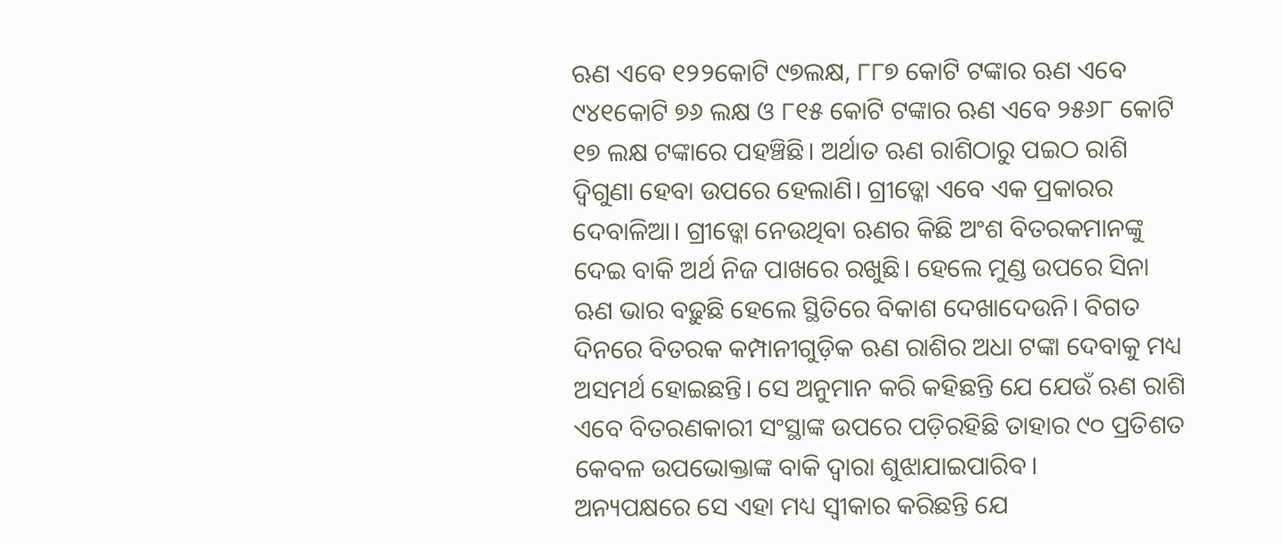ଋଣ ଏବେ ୧୨୨କୋଟି ୯୭ଲକ୍ଷ, ୮୮୭ କୋଟି ଟଙ୍କାର ଋଣ ଏବେ ୯୪୧କୋଟି ୭୬ ଲକ୍ଷ ଓ ୮୧୫ କୋଟି ଟଙ୍କାର ଋଣ ଏବେ ୨୫୬୮ କୋଟି ୧୭ ଲକ୍ଷ ଟଙ୍କାରେ ପହଞ୍ଚିଛି। ଅର୍ଥାତ ଋଣ ରାଶିଠାରୁ ପଇଠ ରାଶି ଦ୍ୱିଗୁଣା ହେବା ଉପରେ ହେଲାଣି। ଗ୍ରୀଡ୍କୋ ଏବେ ଏକ ପ୍ରକାରର ଦେବାଳିଆ। ଗ୍ରୀଡ୍କୋ ନେଉଥିବା ଋଣର କିଛି ଅଂଶ ବିତରକମାନଙ୍କୁ ଦେଇ ବାକି ଅର୍ଥ ନିଜ ପାଖରେ ରଖୁଛି। ହେଲେ ମୁଣ୍ଡ ଉପରେ ସିନା ଋଣ ଭାର ବଢ଼ୁଛି ହେଲେ ସ୍ଥିତିରେ ବିକାଶ ଦେଖାଦେଉନି। ବିଗତ ଦିନରେ ବିତରକ କମ୍ପାନୀଗୁଡ଼ିକ ଋଣ ରାଶିର ଅଧା ଟଙ୍କା ଦେବାକୁ ମଧ୍ୟ ଅସମର୍ଥ ହୋଇଛନ୍ତି। ସେ ଅନୁମାନ କରି କହିଛନ୍ତି ଯେ ଯେଉଁ ଋଣ ରାଶି ଏବେ ବିତରଣକାରୀ ସଂସ୍ଥାଙ୍କ ଉପରେ ପଡ଼ିରହିଛି ତାହାର ୯୦ ପ୍ରତିଶତ କେବଳ ଉପଭୋକ୍ତାଙ୍କ ବାକି ଦ୍ୱାରା ଶୁଝାଯାଇପାରିବ।
ଅନ୍ୟପକ୍ଷରେ ସେ ଏହା ମଧ୍ୟ ସ୍ୱୀକାର କରିଛନ୍ତି ଯେ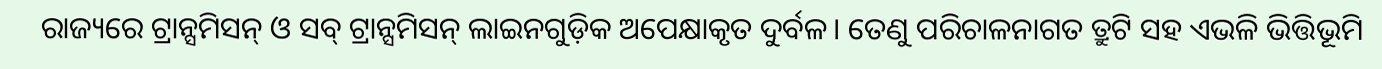ରାଜ୍ୟରେ ଟ୍ରାନ୍ସମିସନ୍ ଓ ସବ୍ ଟ୍ରାନ୍ସମିସନ୍ ଲାଇନଗୁଡ଼ିକ ଅପେକ୍ଷାକୃତ ଦୁର୍ବଳ। ତେଣୁ ପରିଚାଳନାଗତ ତ୍ରୁଟି ସହ ଏଭଳି ଭିତ୍ତିଭୂମି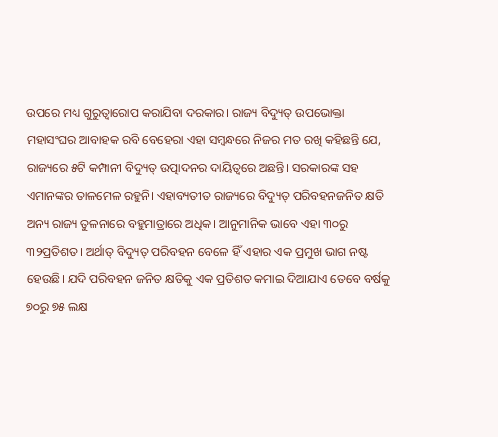ଉପରେ ମଧ୍ୟ ଗୁରୁତ୍ୱାରୋପ କରାଯିବା ଦରକାର। ରାଜ୍ୟ ବିଦ୍ୟୁତ୍ ଉପଭୋକ୍ତା ମହାସଂଘର ଆବାହକ ରବି ବେହେରା ଏହା ସମ୍ବନ୍ଧରେ ନିଜର ମତ ରଖି କହିଛନ୍ତି ଯେ, ରାଜ୍ୟରେ ୫ଟି କମ୍ପାନୀ ବିଦ୍ୟୁତ୍ ଉତ୍ପାଦନର ଦାୟିତ୍ୱରେ ଅଛନ୍ତି। ସରକାରଙ୍କ ସହ ଏମାନଙ୍କର ତାଳମେଳ ରହୁନି। ଏହାବ୍ୟତୀତ ରାଜ୍ୟରେ ବିଦ୍ୟୁତ୍ ପରିବହନଜନିତ କ୍ଷତି ଅନ୍ୟ ରାଜ୍ୟ ତୁଳନାରେ ବହୁମାତ୍ରାରେ ଅଧିକ। ଆନୁମାନିକ ଭାବେ ଏହା ୩୦ରୁ ୩୨ପ୍ରତିଶତ। ଅର୍ଥାତ୍ ବିଦ୍ୟୁତ୍ ପରିବହନ ବେଳେ ହିଁ ଏହାର ଏକ ପ୍ରମୁଖ ଭାଗ ନଷ୍ଟ ହେଉଛି। ଯଦି ପରିବହନ ଜନିତ କ୍ଷତିକୁ ଏକ ପ୍ରତିଶତ କମାଇ ଦିଆଯାଏ ତେବେ ବର୍ଷକୁ ୭୦ରୁ ୭୫ ଲକ୍ଷ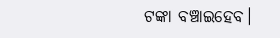ଟଙ୍କା ବଞ୍ଚାଇହେବ।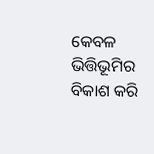କେବଳ ଭିତ୍ତିଭୂମିର ବିକାଶ କରି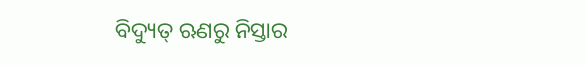ବିଦ୍ୟୁତ୍ ଋଣରୁ ନିସ୍ତାର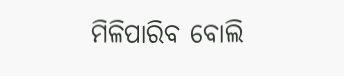ମିଳିପାରିବ ବୋଲି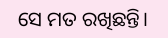ସେ ମତ ରଖିଛନ୍ତି।